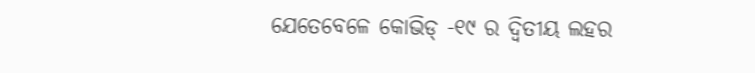ଯେତେବେଳେ କୋଭିଡ୍ -୧୯ ର ଦ୍ୱିତୀୟ ଲହର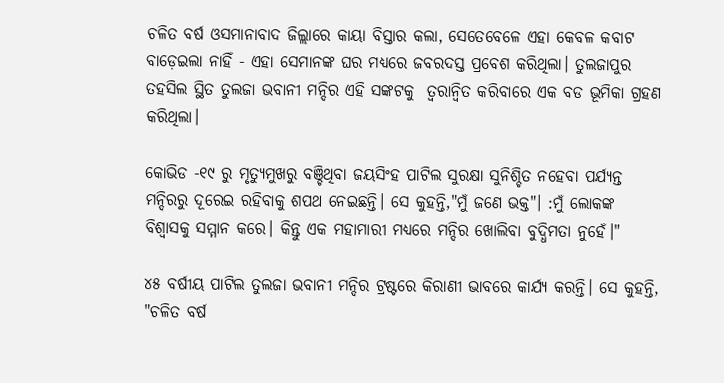ଚଳିତ ବର୍ଷ ଓସମାନାବାଦ ଜିଲ୍ଲାରେ କାୟା ବିସ୍ତାର କଲା, ସେତେବେଳେ ଏହା କେବଳ କବାଟ ବାଡ଼େଇଲା ନାହିଁ - ଏହା ସେମାନଙ୍କ ଘର ମଧ୍ୟରେ ଜବରଦସ୍ତ ପ୍ରବେଶ କରିଥିଲା। ତୁଲଜାପୁର ତହସିଲ ସ୍ଥିତ ତୁଲଜା ଭବାନୀ ମନ୍ଦିର ଏହି ସଙ୍କଟକୁ  ତ୍ୱରାନ୍ୱିତ କରିବାରେ ଏକ ବଡ ଭୂମିକା ଗ୍ରହଣ କରିଥିଲା।

କୋଭିଡ -୧୯ ରୁ ମୃତ୍ୟୁମୁଖରୁ ବଞ୍ଚିଥିବା ଜୟସିଂହ ପାଟିଲ ସୁରକ୍ଷା ସୁନିଶ୍ଚିତ ନହେବା ପର୍ଯ୍ୟନ୍ତ ମନ୍ଦିରରୁ ଦୂରେଇ ରହିବାକୁ ଶପଥ ନେଇଛନ୍ତି। ସେ କୁହନ୍ତି,"ମୁଁ ଜଣେ ଭକ୍ତ"। :ମୁଁ ଲୋକଙ୍କ ବିଶ୍ୱାସକୁ ସମ୍ମାନ କରେ। କିନ୍ତୁ ଏକ ମହାମାରୀ ମଧ୍ୟରେ ମନ୍ଦିର ଖୋଲିବା ବୁଦ୍ଧିମତା ନୁହେଁ।"

୪୫ ବର୍ଷୀୟ ପାଟିଲ ତୁଲଜା ଭବାନୀ ମନ୍ଦିର ଟ୍ରଷ୍ଟରେ କିରାଣୀ ଭାବରେ କାର୍ଯ୍ୟ କରନ୍ତି। ସେ କୁହନ୍ତି, "ଚଳିତ ବର୍ଷ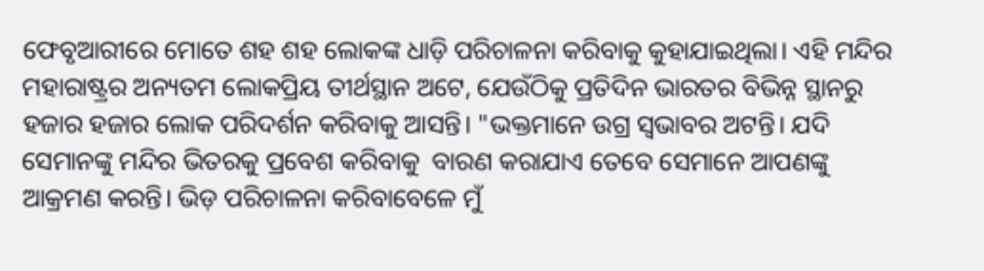ଫେବୃଆରୀରେ ମୋତେ ଶହ ଶହ ଲୋକଙ୍କ ଧାଡ଼ି ପରିଚାଳନା କରିବାକୁ କୁହାଯାଇଥିଲା। ଏହି ମନ୍ଦିର ମହାରାଷ୍ଟ୍ରର ଅନ୍ୟତମ ଲୋକପ୍ରିୟ ତୀର୍ଥସ୍ଥାନ ଅଟେ, ଯେଉଁଠିକୁ ପ୍ରତିଦିନ ଭାରତର ବିଭିନ୍ନ ସ୍ଥାନରୁ ହଜାର ହଜାର ଲୋକ ପରିଦର୍ଶନ କରିବାକୁ ଆସନ୍ତି। "ଭକ୍ତମାନେ ଉଗ୍ର ସ୍ୱଭାବର ଅଟନ୍ତି। ଯଦି ସେମାନଙ୍କୁ ମନ୍ଦିର ଭିତରକୁ ପ୍ରବେଶ କରିବାକୁ  ବାରଣ କରାଯାଏ ତେବେ ସେମାନେ ଆପଣଙ୍କୁ  ଆକ୍ରମଣ କରନ୍ତି। ଭିଡ଼ ପରିଚାଳନା କରିବାବେଳେ ମୁଁ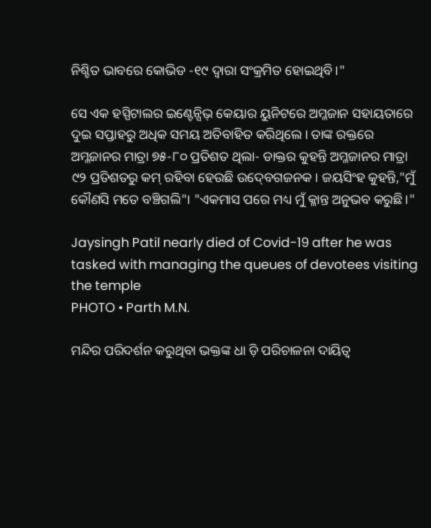ନିଶ୍ଚିତ ଭାବରେ କୋଭିଡ -୧୯ ଦ୍ୱାରା ସଂକ୍ରମିତ ହୋଇଥିବି।"

ସେ ଏକ ହସ୍ପିଟାଲର ଇଣ୍ଟେନ୍ସିଭ୍ କେୟାର ୟୁନିଟରେ ଅମ୍ଳଜାନ ସହାୟତାରେ ଦୁଇ ସପ୍ତାହରୁ ଅଧିକ ସମୟ ଅତିବାହିତ କରିଥିଲେ। ତାଙ୍କ ରକ୍ତରେ ଅମ୍ଳଜାନର ମାତ୍ରା ୭୫-୮୦ ପ୍ରତିଶତ ଥିଲା- ଡାକ୍ତର କୁହନ୍ତି ଅମ୍ଳଜାନର ମାତ୍ରା ୯୨ ପ୍ରତିଶତରୁ କମ୍ ରହିବା ହେଉଛି ଉଦ୍‍ବେଗଜନକ। ଜୟସିଂହ କୁହନ୍ତି,"ମୁଁ କୌଣସି ମତେ ବଞ୍ଚିଗଲି"। "ଏକମାସ ପରେ ମଧ୍ୟ ମୁଁ କ୍ଳାନ୍ତ ଅନୁଭବ କରୁଛି।"

Jaysingh Patil nearly died of Covid-19 after he was tasked with managing the queues of devotees visiting the temple
PHOTO • Parth M.N.

ମନ୍ଦିର ପରିଦର୍ଶନ କରୁଥିବା ଭକ୍ତଙ୍କ ଧା ଡ଼ି ପରିଚାଳନା ଦାୟିତ୍ୱ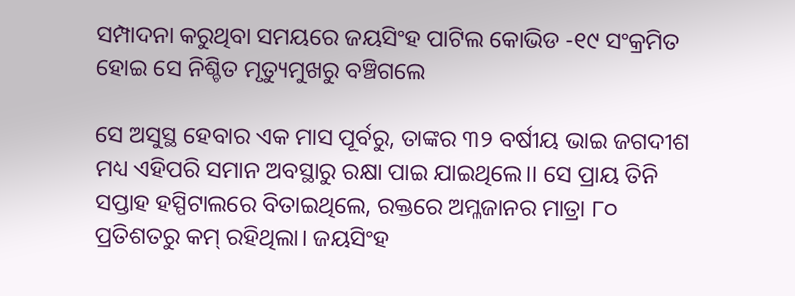ସମ୍ପାଦନା କରୁଥିବା ସମୟରେ ଜୟସିଂହ ପାଟିଲ କୋଭିଡ -୧୯ ସଂକ୍ରମିତ ହୋଇ ସେ ନିଶ୍ଚିତ ମୃତ୍ୟୁମୁଖରୁ ବଞ୍ଚିଗଲେ

ସେ ଅସୁସ୍ଥ ହେବାର ଏକ ମାସ ପୂର୍ବରୁ, ତାଙ୍କର ୩୨ ବର୍ଷୀୟ ଭାଇ ଜଗଦୀଶ ମଧ୍ୟ ଏହିପରି ସମାନ ଅବସ୍ଥାରୁ ରକ୍ଷା ପାଇ ଯାଇଥିଲେ।। ସେ ପ୍ରାୟ ତିନି ସପ୍ତାହ ହସ୍ପିଟାଲରେ ବିତାଇଥିଲେ, ରକ୍ତରେ ଅମ୍ଳଜାନର ମାତ୍ରା ୮୦ ପ୍ରତିଶତରୁ କମ୍ ରହିଥିଲା। ଜୟସିଂହ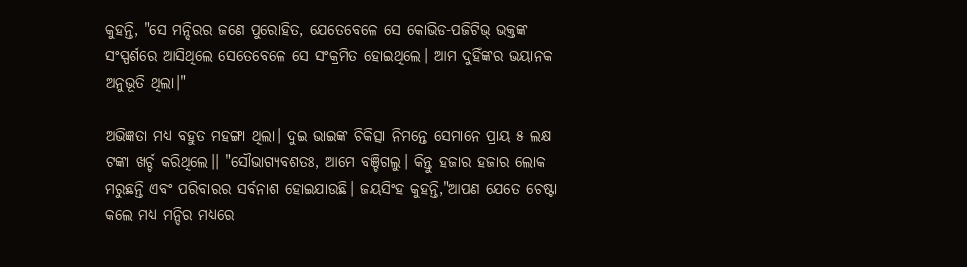କୁହନ୍ତି, "ସେ ମନ୍ଦିରର ଜଣେ ପୁରୋହିତ, ଯେତେବେଳେ ସେ କୋଭିଡ-ପଜିଟିଭ୍‍ ଭକ୍ତଙ୍କ ସଂସ୍ପର୍ଶରେ ଆସିଥିଲେ ସେତେବେଳେ ସେ ସଂକ୍ରମିତ ହୋଇଥିଲେ। ଆମ ଦୁହିଁଙ୍କର ଭୟାନକ ଅନୁଭୂତି ଥିଲା।"

ଅଭିଜ୍ଞତା ମଧ୍ୟ ବହୁତ ମହଙ୍ଗା ଥିଲା। ଦୁଇ ଭାଇଙ୍କ ଚିକିତ୍ସା ନିମନ୍ତେ ସେମାନେ ପ୍ରାୟ ୫ ଲକ୍ଷ ଟଙ୍କା ଖର୍ଚ୍ଚ କରିଥିଲେ।। "ସୌଭାଗ୍ୟବଶତଃ, ଆମେ ବଞ୍ଚିଗଲୁ। କିନ୍ତୁ ହଜାର ହଜାର ଲୋକ ମରୁଛନ୍ତି ଏବଂ ପରିବାରର ସର୍ବନାଶ ହୋଇଯାଉଛି। ଜୟସିଂହ କୁହନ୍ତି,"ଆପଣ ଯେତେ ଚେଷ୍ଟା କଲେ ମଧ୍ୟ ମନ୍ଦିର ମଧ୍ୟରେ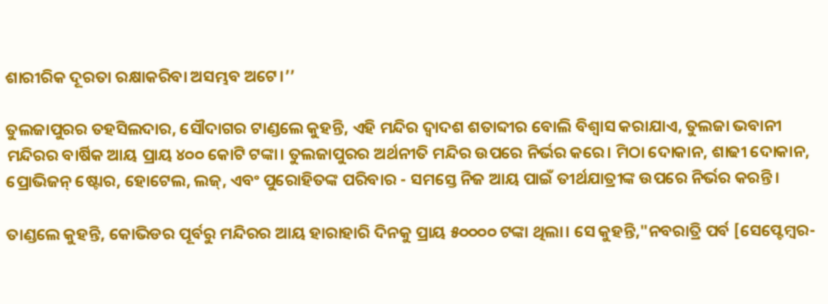ଶାରୀରିକ ଦୂରତା ରକ୍ଷାକରିବା ଅସମ୍ଭବ ଅଟେ।’’

ତୁଲଜାପୁରର ତହସିଲଦାର, ସୌଦାଗର ଟାଣ୍ଡଲେ କୁହନ୍ତି, ଏହି ମନ୍ଦିର ଦ୍ୱାଦଶ ଶତାବ୍ଦୀର ବୋଲି ବିଶ୍ୱାସ କରାଯାଏ, ତୁଲଜା ଭବାନୀ ମନ୍ଦିରର ବାର୍ଷିକ ଆୟ ପ୍ରାୟ ୪୦୦ କୋଟି ଟଙ୍କା। ତୁଲଜାପୁରର ଅର୍ଥନୀତି ମନ୍ଦିର ଉପରେ ନିର୍ଭର କରେ। ମିଠା ଦୋକାନ, ଶାଢୀ ଦୋକାନ, ପ୍ରୋଭିଜନ୍ ଷ୍ଟୋର, ହୋଟେଲ, ଲଜ୍, ଏବଂ ପୁରୋହିତଙ୍କ ପରିବାର - ସମସ୍ତେ ନିଜ ଆୟ ପାଇଁ ତୀର୍ଥଯାତ୍ରୀଙ୍କ ଉପରେ ନିର୍ଭର କରନ୍ତି।

ତାଣ୍ଡଲେ କୁହନ୍ତି, କୋଭିଡର ପୂର୍ବରୁ ମନ୍ଦିରର ଆୟ ହାରାହାରି ଦିନକୁ ପ୍ରାୟ ୫୦୦୦୦ ଟଙ୍କା ଥିଲା। ସେ କୁହନ୍ତି,"ନବରାତ୍ରି ପର୍ବ [ସେପ୍ଟେମ୍ବର-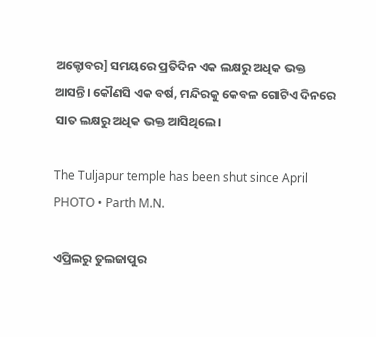ଅକ୍ଟୋବର] ସମୟରେ ପ୍ରତିଦିନ ଏକ ଲକ୍ଷରୁ ଅଧିକ ଭକ୍ତ ଆସନ୍ତି। କୌଣସି ଏକ ବର୍ଷ, ମନ୍ଦିରକୁ କେବଳ ଗୋଟିଏ ଦିନରେ ସାତ ଲକ୍ଷରୁ ଅଧିକ ଭକ୍ତ ଆସିଥିଲେ।

The Tuljapur temple has been shut since April
PHOTO • Parth M.N.

ଏପ୍ରିଲରୁ ତୁଲଜାପୁର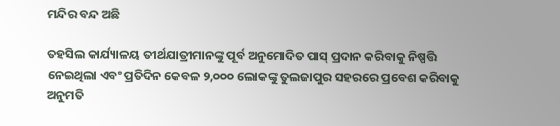ମନ୍ଦିର ବନ୍ଦ ଅଛି

ତହସିଲ କାର୍ଯ୍ୟାଳୟ ତୀର୍ଥଯାତ୍ରୀମାନଙ୍କୁ ପୂର୍ବ ଅନୁମୋଦିତ ପାସ୍ ପ୍ରଦାନ କରିବାକୁ ନିଷ୍ପତ୍ତି ନେଇଥିଲା ଏବଂ ପ୍ରତିଦିନ କେବଳ ୨,୦୦୦ ଲୋକଙ୍କୁ ତୁଲଜାପୁର ସହରରେ ପ୍ରବେଶ କରିବାକୁ ଅନୁମତି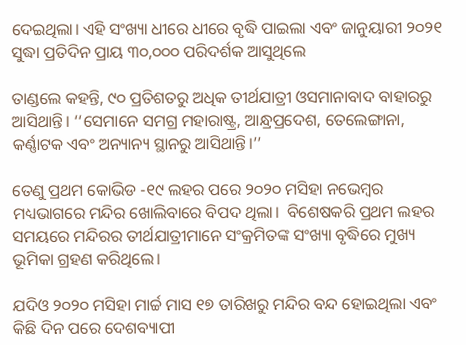ଦେଇଥିଲା। ଏହି ସଂଖ୍ୟା ଧୀରେ ଧୀରେ ବୃଦ୍ଧି ପାଇଲା ଏବଂ ଜାନୁୟାରୀ ୨୦୨୧ ସୁଦ୍ଧା ପ୍ରତିଦିନ ପ୍ରାୟ ୩୦,୦୦୦ ପରିଦର୍ଶକ ଆସୁଥିଲେ

ତାଣ୍ଡଲେ କହନ୍ତି, ୯୦ ପ୍ରତିଶତରୁ ଅଧିକ ତୀର୍ଥଯାତ୍ରୀ ଓସମାନାବାଦ ବାହାରରୁ ଆସିଥାନ୍ତି। ‘‘ସେମାନେ ସମଗ୍ର ମହାରାଷ୍ଟ୍ର, ଆନ୍ଧ୍ରପ୍ରଦେଶ, ତେଲେଙ୍ଗାନା, କର୍ଣ୍ଣାଟକ ଏବଂ ଅନ୍ୟାନ୍ୟ ସ୍ଥାନରୁ ଆସିଥାନ୍ତି।’’

ତେଣୁ ପ୍ରଥମ କୋଭିଡ -୧୯ ଲହର ପରେ ୨୦୨୦ ମସିହା ନଭେମ୍ବର ମଧ୍ୟଭାଗରେ ମନ୍ଦିର ଖୋଲିବାରେ ବିପଦ ଥିଲା।  ବିଶେଷକରି ପ୍ରଥମ ଲହର ସମୟରେ ମନ୍ଦିରର ତୀର୍ଥଯାତ୍ରୀମାନେ ସଂକ୍ରମିତଙ୍କ ସଂଖ୍ୟା ବୃଦ୍ଧିରେ ମୁଖ୍ୟ ଭୂମିକା ଗ୍ରହଣ କରିଥିଲେ।

ଯଦିଓ ୨୦୨୦ ମସିହା ମାର୍ଚ୍ଚ ମାସ ୧୭ ତାରିଖରୁ ମନ୍ଦିର ବନ୍ଦ ହୋଇଥିଲା ଏବଂ କିଛି ଦିନ ପରେ ଦେଶବ୍ୟାପୀ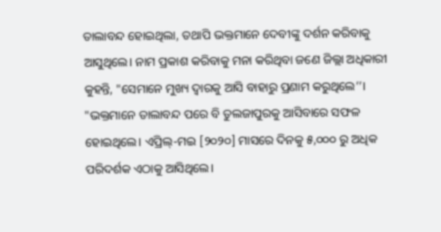ତାଲାବନ୍ଦ ହୋଇଥିଲା, ତଥାପି ଭକ୍ତମାନେ ଦେବୀଙ୍କୁ ଦର୍ଶନ କରିବାକୁ ଆସୁଥିଲେ। ନାମ ପ୍ରକାଶ କରିବାକୁ ମନା କରିଥିବା ଜଣେ ଜିଲ୍ଲା ଅଧିକାରୀ କୁହନ୍ତି, "ସେମାନେ ମୁଖ୍ୟ ଦ୍ୱାରକୁ ଆସି ବାହାରୁ ପ୍ରଣାମ କରୁଥିଲେ’’। "ଭକ୍ତମାନେ ତାଲାବନ୍ଦ ପରେ ବି ତୁଲଜାପୁରକୁ ଆସିବାରେ ସଫଳ ହୋଇଥିଲେ। ଏପ୍ରିଲ୍-ମଇ [୨୦୨୦] ମାସରେ ଦିନକୁ ୫,୦୦୦ ରୁ ଅଧିକ ପରିଦର୍ଶକ ଏଠାକୁ ଆସିଥିଲେ।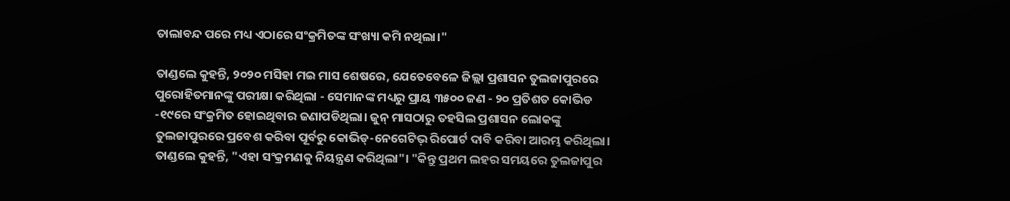ତାଲାବନ୍ଦ ପରେ ମଧ୍ୟ ଏଠାରେ ସଂକ୍ରମିତଙ୍କ ସଂଖ୍ୟା କମି ନଥିଲା।"

ତାଣ୍ଡଲେ କୁହନ୍ତି, ୨୦୨୦ ମସିହା ମଇ ମାସ ଶେଷରେ, ଯେତେବେଳେ ଜିଲ୍ଲା ପ୍ରଶାସନ ତୁଲଜାପୁରରେ ପୁରୋହିତମାନଙ୍କୁ ପରୀକ୍ଷା କରିଥିଲା - ସେମାନଙ୍କ ମଧ୍ୟରୁ ପ୍ରାୟ ୩୫୦୦ ଜଣ - ୨୦ ପ୍ରତିଶତ କୋଭିଡ -୧୯ରେ ସଂକ୍ରମିତ ହୋଇଥିବାର ଜଣାପଡିଥିଲା। ଜୁନ୍ ମାସଠାରୁ ତହସିଲ ପ୍ରଶାସନ ଲୋକଙ୍କୁ ତୁଲଜାପୁରରେ ପ୍ରବେଶ କରିବା ପୂର୍ବରୁ କୋଭିଡ୍-ନେଗେଟିଭ୍ ରିପୋର୍ଟ ଦାବି କରିବା ଆରମ୍ଭ କରିଥିଲା। ତାଣ୍ଡଲେ କୁହନ୍ତି, "ଏହା ସଂକ୍ରମଣକୁ ନିୟନ୍ତ୍ରଣ କରିଥିଲା"। "କିନ୍ତୁ ପ୍ରଥମ ଲହର ସମୟରେ ତୁଲଜାପୁର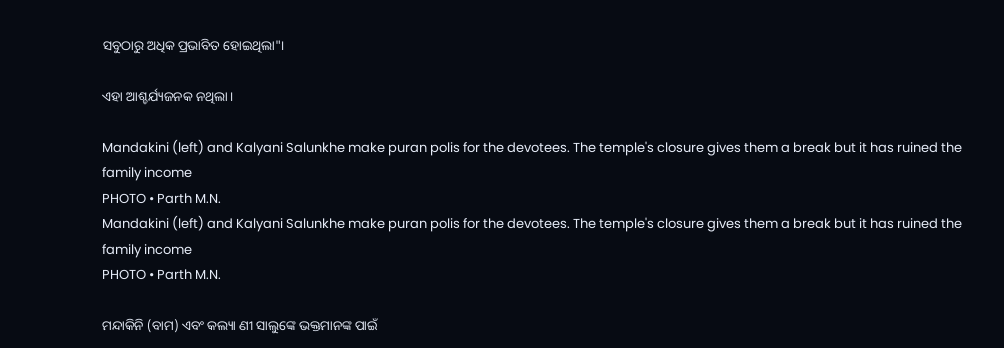ସବୁଠାରୁ ଅଧିକ ପ୍ରଭାବିତ ହୋଇଥିଲା"।

ଏହା ଆଶ୍ଚର୍ଯ୍ୟଜନକ ନଥିଲା।

Mandakini (left) and Kalyani Salunkhe make puran polis for the devotees. The temple's closure gives them a break but it has ruined the family income
PHOTO • Parth M.N.
Mandakini (left) and Kalyani Salunkhe make puran polis for the devotees. The temple's closure gives them a break but it has ruined the family income
PHOTO • Parth M.N.

ମନ୍ଦାକିନି (ବାମ) ଏବଂ କଲ୍ୟା ଣୀ ସାଲୁଙ୍କେ ଭକ୍ତମାନଙ୍କ ପାଇଁ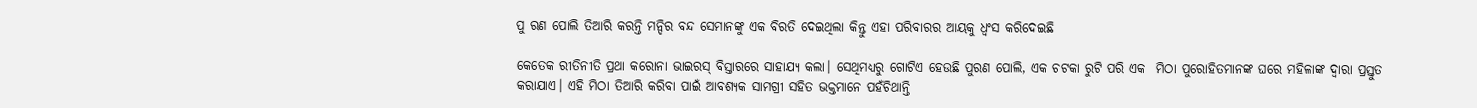ପୁ ରଣ ପୋଲି ତିଆରି କରନ୍ତି ମନ୍ଦିର ବନ୍ଦ ସେମାନଙ୍କୁ ଏକ ବିରତି ଦେଇଥିଲା କିନ୍ତୁ ଏହା ପରିବାରର ଆୟକୁ ଧ୍ୱଂସ କରିଦେଇଛି

କେତେକ ରୀତିନୀତି ପ୍ରଥା କରୋନା ଭାଇରସ୍ ବିସ୍ତାରରେ ସାହାଯ୍ୟ କଲା। ସେଥିମଧ୍ୟରୁ ଗୋଟିଏ ହେଉଛି ପୁରଣ ପୋଲି, ଏକ ଚଟକା ରୁଟି ପରି ଏକ  ମିଠା ପୁରୋହିତମାନଙ୍କ ଘରେ ମହିଳାଙ୍କ ଦ୍ୱାରା ପ୍ରସ୍ତୁତ କରାଯାଏ। ଏହି ମିଠା ତିଆରି କରିବା ପାଇଁ ଆବଶ୍ୟକ ସାମଗ୍ରୀ ସହିତ ଭକ୍ତମାନେ ପହଁଚିଥାନ୍ତି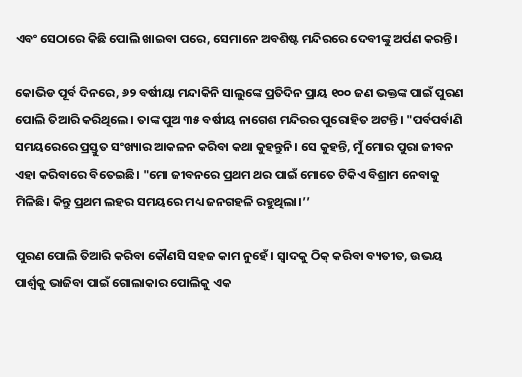ଏବଂ ସେଠାରେ କିଛି ପୋଲି ଖାଇବା ପରେ, ସେମାନେ ଅବଶିଷ୍ଟ ମନ୍ଦିରରେ ଦେବୀଙ୍କୁ ଅର୍ପଣ କରନ୍ତି।

କୋଭିଡ ପୂର୍ବ ଦିନରେ, ୬୨ ବର୍ଷୀୟା ମନ୍ଦାକିନି ସାଲୁଙ୍କେ ପ୍ରତିଦିନ ପ୍ରାୟ ୧୦୦ ଜଣ ଭକ୍ତଙ୍କ ପାଇଁ ପୁରଣ ପୋଲି ତିଆରି କରିଥିଲେ। ତାଙ୍କ ପୁଅ ୩୫ ବର୍ଷୀୟ ନାଗେଶ ମନ୍ଦିରର ପୁରୋହିତ ଅଟନ୍ତି। "ପର୍ବପର୍ବାଣି ସମୟରେରେ ପ୍ରସ୍ତୁତ ସଂଖ୍ୟାର ଆକଳନ କରିବା କଥା କୁହନ୍ତୁନି। ସେ କୁହନ୍ତି, ମୁଁ ମୋର ପୁରା ଜୀବନ ଏହା କରିବାରେ ବିତେଇଛି। "ମୋ ଜୀବନରେ ପ୍ରଥମ ଥର ପାଇଁ ମୋତେ ଟିକିଏ ବିଶ୍ରାମ ନେବାକୁ ମିଳିଛି। କିନ୍ତୁ ପ୍ରଥମ ଲହର ସମୟରେ ମଧ୍ୟ ଜନଗହଳି ରହୁଥିଲା।’’

ପୁରଣ ପୋଲି ତିଆରି କରିବା କୌଣସି ସହଜ କାମ ନୁହେଁ। ସ୍ୱାଦକୁ ଠିକ୍ କରିବା ବ୍ୟତୀତ, ଉଭୟ ପାର୍ଶ୍ୱକୁ ଭାଜିବା ପାଇଁ ଗୋଲାକାର ପୋଲିକୁ ଏକ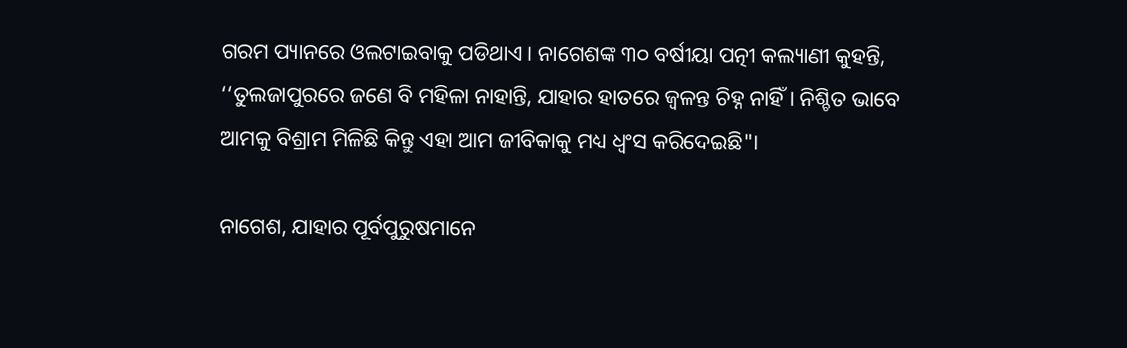ଗରମ ପ୍ୟାନରେ ଓଲଟାଇବାକୁ ପଡିଥାଏ। ନାଗେଶଙ୍କ ୩୦ ବର୍ଷୀୟା ପତ୍ନୀ କଲ୍ୟାଣୀ କୁହନ୍ତି, ‘‘ତୁଲଜାପୁରରେ ଜଣେ ବି ମହିଳା ନାହାନ୍ତି, ଯାହାର ହାତରେ ଜ୍ୱଳନ୍ତ ଚିହ୍ନ ନାହିଁ। ନିଶ୍ଚିତ ଭାବେ ଆମକୁ ବିଶ୍ରାମ ମିଳିଛି କିନ୍ତୁ ଏହା ଆମ ଜୀବିକାକୁ ମଧ୍ୟ ଧ୍ୱଂସ କରିଦେଇଛି"।

ନାଗେଶ, ଯାହାର ପୂର୍ବପୁରୁଷମାନେ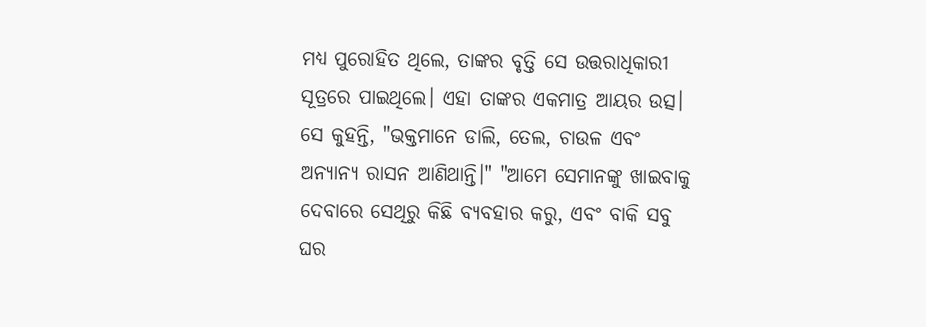ମଧ୍ୟ ପୁରୋହିତ ଥିଲେ, ତାଙ୍କର ବୃତ୍ତି ସେ ଉତ୍ତରାଧିକାରୀ ସୂତ୍ରରେ ପାଇଥିଲେ। ଏହା ତାଙ୍କର ଏକମାତ୍ର ଆୟର ଉତ୍ସ। ସେ କୁହନ୍ତି, "ଭକ୍ତମାନେ ଡାଲି, ତେଲ, ଚାଉଳ ଏବଂ ଅନ୍ୟାନ୍ୟ ରାସନ ଆଣିଥାନ୍ତି।" "ଆମେ ସେମାନଙ୍କୁ ଖାଇବାକୁ ଦେବାରେ ସେଥିରୁ କିଛି ବ୍ୟବହାର କରୁ, ଏବଂ ବାକି ସବୁ ଘର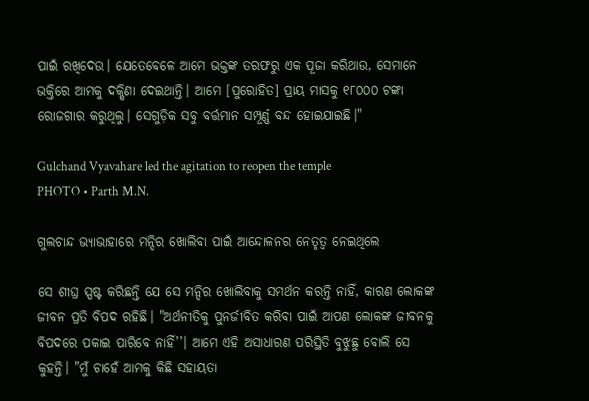ପାଇଁ ରଖିଦେଉ। ଯେତେବେଳେ ଆମେ ଭକ୍ତଙ୍କ ତରଫରୁ ଏକ ପୂଜା କରିଥାଉ, ସେମାନେ ଭକ୍ତିରେ ଆମକୁ ଦକ୍ଷିଣା ଦେଇଥାନ୍ତି। ଆମେ [ପୁରୋହିତ] ପ୍ରାୟ ମାସକୁ ୧୮୦୦୦ ଟଙ୍କା ରୋଜଗାର କରୁଥିଲୁ। ସେଗୁଡ଼ିକ ସବୁ ବର୍ତ୍ତମାନ ସମ୍ପୂର୍ଣ୍ଣ ବନ୍ଦ ହୋଇଯାଇଛି।"

Gulchand Vyavahare led the agitation to reopen the temple
PHOTO • Parth M.N.

ଗୁଲଚାନ୍ଦ ଭ୍ୟାଭାହାରେ ମନ୍ଦିର ଖୋଲିବା ପାଇଁ ଆନ୍ଦୋଳନର ନେତୃତ୍ୱ ନେଇଥିଲେ

ସେ ଶୀଘ୍ର ସ୍ପଷ୍ଟ କରିଛନ୍ତି ଯେ ସେ ମନ୍ଦିର ଖୋଲିବାକୁ ସମର୍ଥନ କରନ୍ତି ନାହିଁ, କାରଣ ଲୋକଙ୍କ ଜୀବନ ପ୍ରତି ବିପଦ ରହିଛି। "ଅର୍ଥନୀତିକୁ ପୁନର୍ଜୀବିତ କରିବା ପାଇଁ ଆପଣ ଲୋକଙ୍କ ଜୀବନକୁ ବିପଦରେ ପକାଇ ପାରିବେ ନାହିଁ’’। ଆମେ ଏହି ଅସାଧାରଣ ପରିସ୍ଥିତି ବୁଝୁଛୁ ବୋଲି ସେ କୁହନ୍ତି। "ମୁଁ ଚାହେଁ ଆମକୁ କିଛି ସହାୟତା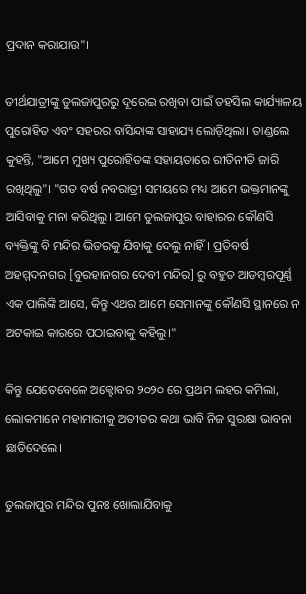ପ୍ରଦାନ କରାଯାଉ"।

ତୀର୍ଥଯାତ୍ରୀଙ୍କୁ ତୁଲଜାପୁରରୁ ଦୂରେଇ ରଖିବା ପାଇଁ ତହସିଲ କାର୍ଯ୍ୟାଳୟ ପୁରୋହିତ ଏବଂ ସହରର ବାସିନ୍ଦାଙ୍କ ସାହାଯ୍ୟ ଲୋଡ଼ିଥିଲା। ତାଣ୍ଡଲେ କୁହନ୍ତି, "ଆମେ ମୁଖ୍ୟ ପୁରୋହିତଙ୍କ ସହାୟତାରେ ରୀତିନୀତି ଜାରି ରଖିଥିଲୁ"। "ଗତ ବର୍ଷ ନବରାତ୍ରୀ ସମୟରେ ମଧ୍ୟ ଆମେ ଭକ୍ତମାନଙ୍କୁ ଆସିବାକୁ ମନା କରିଥିଲୁ। ଆମେ ତୁଲଜାପୁର ବାହାରର କୌଣସି ବ୍ୟକ୍ତିଙ୍କୁ ବି ମନ୍ଦିର ଭିତରକୁ ଯିବାକୁ ଦେଲୁ ନାହିଁ। ପ୍ରତିବର୍ଷ ଅହମ୍ମଦନଗର [ବୁରହାନଗର ଦେବୀ ମନ୍ଦିର] ରୁ ବହୁତ ଆଡମ୍ବରପୂର୍ଣ୍ଣ ଏକ ପାଲିଙ୍କି ଆସେ, କିନ୍ତୁ ଏଥର ଆମେ ସେମାନଙ୍କୁ କୌଣସି ସ୍ଥାନରେ ନ ଅଟକାଇ କାରରେ ପଠାଇବାକୁ କହିଲୁ।"

କିନ୍ତୁ ଯେତେବେଳେ ଅକ୍ଟୋବର ୨୦୨୦ ରେ ପ୍ରଥମ ଲହର କମିଲା, ଲୋକମାନେ ମହାମାରୀକୁ ଅତୀତର କଥା ଭାବି ନିଜ ସୁରକ୍ଷା ଭାବନା ଛାଡିଦେଲେ।

ତୁଲଜାପୁର ମନ୍ଦିର ପୁନଃ ଖୋଲାଯିବାକୁ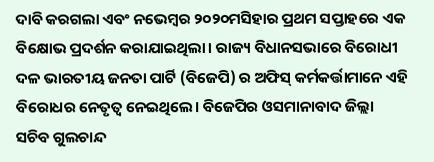ଦାବି କରଗଲା ଏବଂ ନଭେମ୍ବର ୨୦୨୦ମସିହାର ପ୍ରଥମ ସପ୍ତାହରେ ଏକ ବିକ୍ଷୋଭ ପ୍ରଦର୍ଶନ କରାଯାଇଥିଲା। ରାଜ୍ୟ ବିଧାନସଭାରେ ବିରୋଧୀ ଦଳ ଭାରତୀୟ ଜନତା ପାର୍ଟି (ବିଜେପି) ର ଅଫିସ୍ କର୍ମକର୍ତ୍ତାମାନେ ଏହି ବିରୋଧର ନେତୃତ୍ୱ ନେଇଥିଲେ। ବିଜେପିର ଓସମାନାବାଦ ଜିଲ୍ଲା ସଚିବ ଗୁଲଚାନ୍ଦ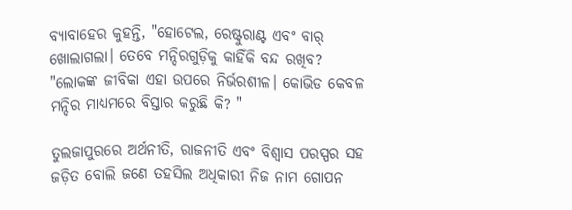ବ୍ୟାବାହେର କୁହନ୍ତି, "ହୋଟେଲ, ରେଷ୍ଟୁରାଣ୍ଟ ଏବଂ ବାର୍ ଖୋଲାଗଲା। ତେବେ ମନ୍ଦିରଗୁଡ଼ିକୁ କାହିଁକି ବନ୍ଦ ରଖିବ? "ଲୋକଙ୍କ ଜୀବିକା ଏହା ଉପରେ ନିର୍ଭରଶୀଳ। କୋଭିଡ କେବଳ ମନ୍ଦିର ମାଧ୍ୟମରେ ବିସ୍ତାର କରୁଛି କି? "

ତୁଲଜାପୁରରେ ଅର୍ଥନୀତି, ରାଜନୀତି ଏବଂ ବିଶ୍ୱାସ ପରସ୍ପର ସହ ଜଡ଼ିତ ବୋଲି ଜଣେ ତହସିଲ ଅଧିକାରୀ ନିଜ ନାମ ଗୋପନ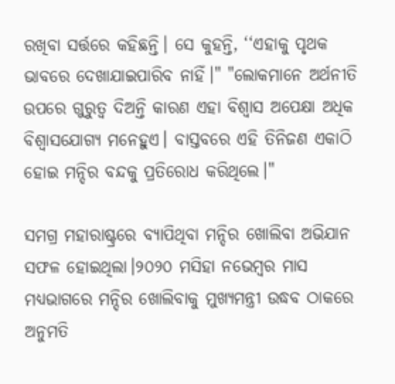ରଖିବା ସର୍ତ୍ତରେ କହିଛନ୍ତି। ସେ କୁହନ୍ତି, ‘‘ଏହାକୁ ପୃଥକ ଭାବରେ ଦେଖାଯାଇପାରିବ ନାହିଁ।" "ଲୋକମାନେ ଅର୍ଥନୀତି ଉପରେ ଗୁରୁତ୍ୱ ଦିଅନ୍ତି କାରଣ ଏହା ବିଶ୍ୱାସ ଅପେକ୍ଷା ଅଧିକ ବିଶ୍ୱାସଯୋଗ୍ୟ ମନେହୁଏ। ବାସ୍ତବରେ ଏହି ତିନିଜଣ ଏକାଠି ହୋଇ ମନ୍ଦିର ବନ୍ଦକୁ ପ୍ରତିରୋଧ କରିଥିଲେ।"

ସମଗ୍ର ମହାରାଷ୍ଟ୍ରରେ ବ୍ୟାପିଥିବା ମନ୍ଦିର ଖୋଲିବା ଅଭିଯାନ ସଫଳ ହୋଇଥିଲା।୨୦୨୦ ମସିହା ନଭେମ୍ବର ମାସ ମଧ୍ୟଭାଗରେ ମନ୍ଦିର ଖୋଲିବାକୁ ମୁଖ୍ୟମନ୍ତ୍ରୀ ଉଦ୍ଧବ ଠାକରେ ଅନୁମତି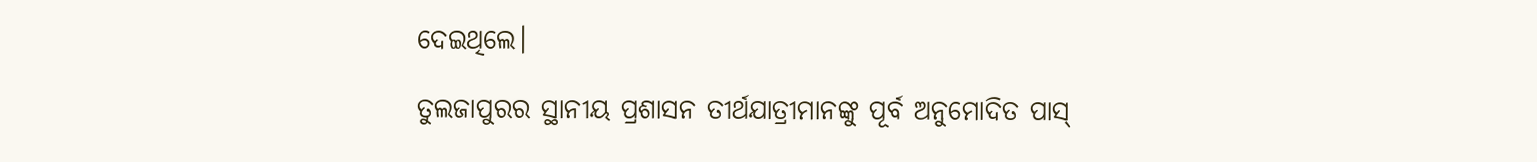ଦେଇଥିଲେ।

ତୁଲଜାପୁରର ସ୍ଥାନୀୟ ପ୍ରଶାସନ ତୀର୍ଥଯାତ୍ରୀମାନଙ୍କୁ ପୂର୍ବ ଅନୁମୋଦିତ ପାସ୍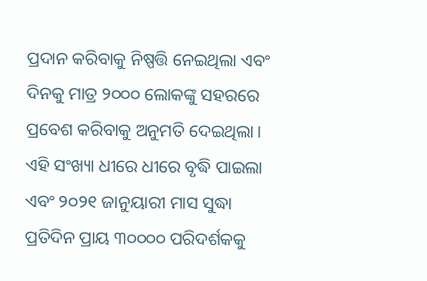ପ୍ରଦାନ କରିବାକୁ ନିଷ୍ପତ୍ତି ନେଇଥିଲା ଏବଂ ଦିନକୁ ମାତ୍ର ୨୦୦୦ ଲୋକଙ୍କୁ ସହରରେ ପ୍ରବେଶ କରିବାକୁ ଅନୁମତି ଦେଇଥିଲା। ଏହି ସଂଖ୍ୟା ଧୀରେ ଧୀରେ ବୃଦ୍ଧି ପାଇଲା ଏବଂ ୨୦୨୧ ଜାନୁୟାରୀ ମାସ ସୁଦ୍ଧା ପ୍ରତିଦିନ ପ୍ରାୟ ୩୦୦୦୦ ପରିଦର୍ଶକକୁ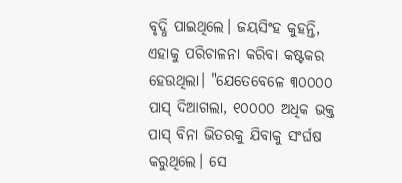ବୃଦ୍ଧି ପାଇଥିଲେ। ଜୟସିଂହ କୁହନ୍ତି, ଏହାକୁ ପରିଚାଳନା କରିବା କଷ୍ଟକର ହେଉଥିଲା। "ଯେତେବେଳେ ୩୦୦୦୦ ପାସ୍ ଦିଆଗଲା, ୧୦୦୦୦ ଅଧିକ ଭକ୍ତ ପାସ୍ ବିନା ଭିତରକୁ ଯିବାକୁ ସଂର୍ଘଷ କରୁଥିଲେ। ସେ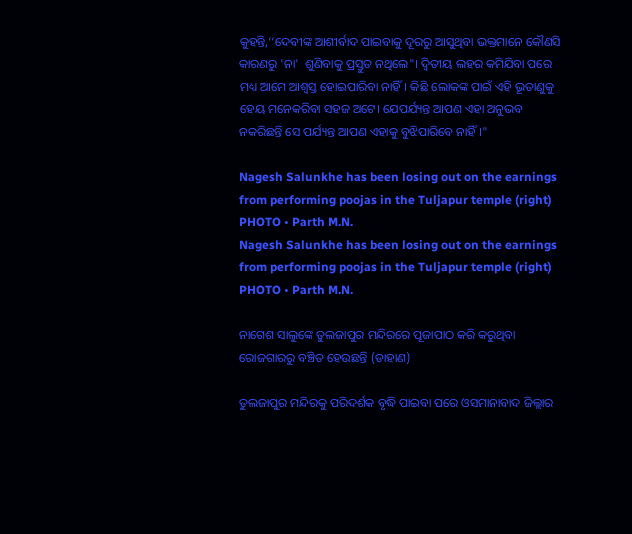କୁହନ୍ତି,‘‘ଦେବୀଙ୍କ ଆଶୀର୍ବାଦ ପାଇବାକୁ ଦୂରରୁ ଆସୁଥିବା ଭକ୍ତମାନେ କୌଣସି କାରଣରୁ 'ନା'  ଶୁଣିବାକୁ ପ୍ରସ୍ତୁତ ନଥିଲେ"। ଦ୍ୱିତୀୟ ଲହର କମିଯିବା ପରେ ମଧ୍ୟ ଆମେ ଆଶ୍ୱସ୍ତ ହୋଇପାରିବା ନାହିଁ। କିଛି ଲୋକଙ୍କ ପାଇଁ ଏହି ଭୂତାଣୁକୁ ହେୟ ମନେକରିବା ସହଜ ଅଟେ। ଯେପର୍ଯ୍ୟନ୍ତ ଆପଣ ଏହା ଅନୁଭବ ନକରିଛନ୍ତି ସେ ପର୍ଯ୍ୟନ୍ତ ଆପଣ ଏହାକୁ ବୁଝିପାରିବେ ନାହିଁ।"

Nagesh Salunkhe has been losing out on the earnings from performing poojas in the Tuljapur temple (right)
PHOTO • Parth M.N.
Nagesh Salunkhe has been losing out on the earnings from performing poojas in the Tuljapur temple (right)
PHOTO • Parth M.N.

ନାଗେଶ ସାଲୁଙ୍କେ ତୁଲଜାପୁର ମନ୍ଦିରରେ ପୂଜାପାଠ କରି କରୁଥିବା ରୋଜଗାରରୁ ବଞ୍ଚିତ ହେଉଛନ୍ତି (ଡାହାଣ)

ତୁଲଜାପୁର ମନ୍ଦିରକୁ ପରିଦର୍ଶକ ବୃଦ୍ଧି ପାଇବା ପରେ ଓସମାନାବାଦ ଜିଲ୍ଲାର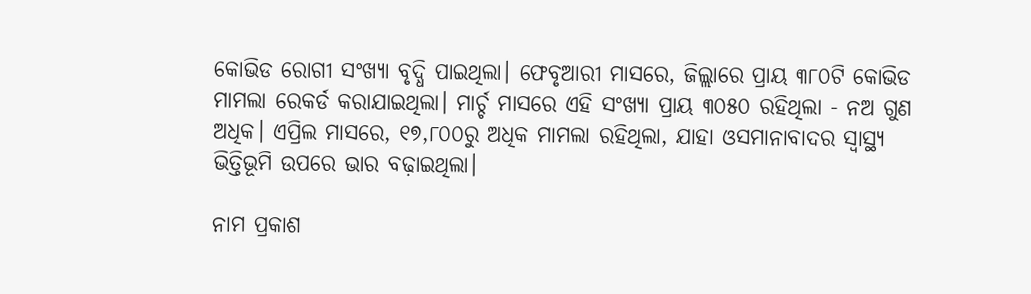କୋଭିଡ ରୋଗୀ ସଂଖ୍ୟା ବୃଦ୍ଧି ପାଇଥିଲା। ଫେବୃଆରୀ ମାସରେ, ଜିଲ୍ଲାରେ ପ୍ରାୟ ୩୮୦ଟି କୋଭିଡ ମାମଲା ରେକର୍ଡ କରାଯାଇଥିଲା। ମାର୍ଚ୍ଚ ମାସରେ ଏହି ସଂଖ୍ୟା ପ୍ରାୟ ୩୦୫୦ ରହିଥିଲା - ନଅ ଗୁଣ ଅଧିକ। ଏପ୍ରିଲ ମାସରେ, ୧୭,୮୦୦ରୁ ଅଧିକ ମାମଲା ରହିଥିଲା, ଯାହା ଓସମାନାବାଦର ସ୍ୱାସ୍ଥ୍ୟ ଭିତ୍ତିଭୂମି ଉପରେ ଭାର ବଢ଼ାଇଥିଲା।

ନାମ ପ୍ରକାଶ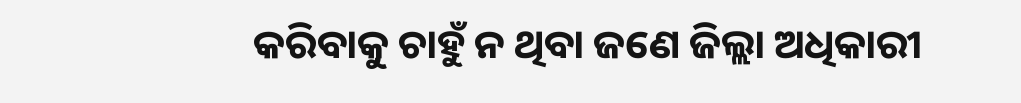କରିବାକୁ ଚାହୁଁ ନ ଥିବା ଜଣେ ଜିଲ୍ଲା ଅଧିକାରୀ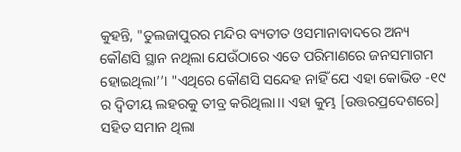କୁହନ୍ତି, "ତୁଲଜାପୁରର ମନ୍ଦିର ବ୍ୟତୀତ ଓସମାନାବାଦରେ ଅନ୍ୟ କୌଣସି ସ୍ଥାନ ନଥିଲା ଯେଉଁଠାରେ ଏତେ ପରିମାଣରେ ଜନସମାଗମ ହୋଇଥିଲା’’। "ଏଥିରେ କୌଣସି ସନ୍ଦେହ ନାହିଁ ଯେ ଏହା କୋଭିଡ -୧୯ ର ଦ୍ୱିତୀୟ ଲହରକୁ ତୀବ୍ର କରିଥିଲା।। ଏହା କୁମ୍ଭ [ଉତ୍ତରପ୍ରଦେଶରେ] ସହିତ ସମାନ ଥିଲା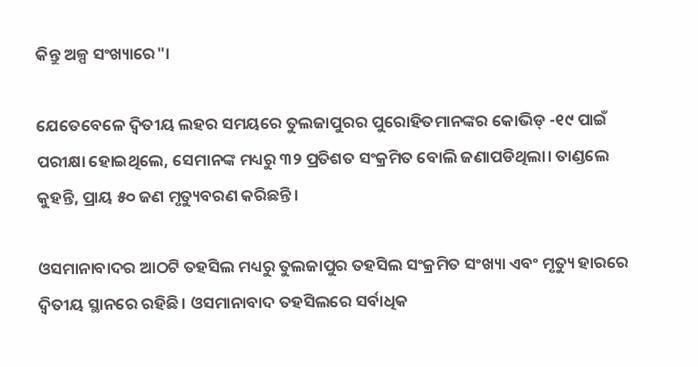କିନ୍ତୁ ଅଳ୍ପ ସଂଖ୍ୟାରେ"।

ଯେତେବେଳେ ଦ୍ୱିତୀୟ ଲହର ସମୟରେ ତୁଲଜାପୁରର ପୁରୋହିତମାନଙ୍କର କୋଭିଡ୍ -୧୯ ପାଇଁ ପରୀକ୍ଷା ହୋଇଥିଲେ, ସେମାନଙ୍କ ମଧ୍ୟରୁ ୩୨ ପ୍ରତିଶତ ସଂକ୍ରମିତ ବୋଲି ଜଣାପଡିଥିଲା। ତାଣ୍ଡଲେ କୁହନ୍ତି, ପ୍ରାୟ ୫୦ ଜଣ ମୃତ୍ୟୁବରଣ କରିଛନ୍ତି।

ଓସମାନାବାଦର ଆଠଟି ତହସିଲ ମଧ୍ୟରୁ ତୁଲଜାପୁର ତହସିଲ ସଂକ୍ରମିତ ସଂଖ୍ୟା ଏବଂ ମୃତ୍ୟୁ ହାରରେ ଦ୍ୱିତୀୟ ସ୍ଥାନରେ ରହିଛି। ଓସମାନାବାଦ ତହସିଲରେ ସର୍ବାଧିକ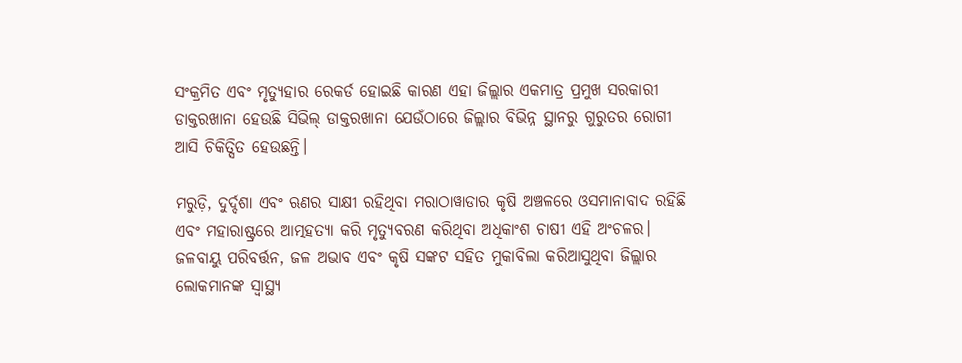ସଂକ୍ରମିତ ଏବଂ ମୃତ୍ୟୁହାର ରେକର୍ଡ ହୋଇଛି କାରଣ ଏହା ଜିଲ୍ଲାର ଏକମାତ୍ର ପ୍ରମୁଖ ସରକାରୀ ଡାକ୍ତରଖାନା ହେଉଛି ସିଭିଲ୍ ଡାକ୍ତରଖାନା ଯେଉଁଠାରେ ଜିଲ୍ଲାର ବିଭିନ୍ନ ସ୍ଥାନରୁ ଗୁରୁତର ରୋଗୀ ଆସି ଚିକିତ୍ସିତ ହେଉଛନ୍ତି।

ମରୁଡ଼ି, ଦୁର୍ଦ୍ଦଶା ଏବଂ ଋଣର ସାକ୍ଷୀ ରହିଥିବା ମରାଠାୱାଡାର କୃଷି ଅଞ୍ଚଳରେ ଓସମାନାବାଦ ରହିଛି ଏବଂ ମହାରାଷ୍ଟ୍ରରେ ଆତ୍ମହତ୍ୟା କରି ମୃତ୍ୟୁବରଣ କରିଥିବା ଅଧିକାଂଶ ଚାଷୀ ଏହି ଅଂଚଳର। ଜଳବାୟୁ ପରିବର୍ତ୍ତନ, ଜଳ ଅଭାବ ଏବଂ କୃଷି ସଙ୍କଟ ସହିତ ମୁକାବିଲା କରିଆସୁଥିବା ଜିଲ୍ଲାର ଲୋକମାନଙ୍କ ସ୍ୱାସ୍ଥ୍ୟ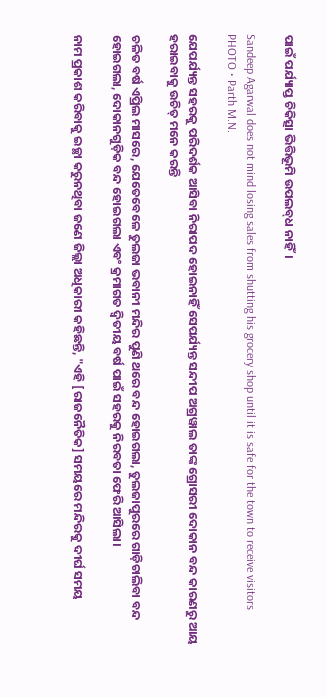ପାଇଁ ପର୍ଯ୍ୟାପ୍ତ ଚିକିତ୍ସା ଭିତ୍ତିଭୂମି ଉପଲବ୍‌ଧ ନାହିଁ।

Sandeep Agarwal does not mind losing sales from shutting his grocery shop until it is safe for the town to receive visitors
PHOTO • Parth M.N.

ଯେପର୍ଯ୍ୟନ୍ତ ସହରକୁ ପରିଦର୍ଶକ ଆସିବା ନିରାପଦ ହୋଇନାହିଁ ସେପର୍ଯ୍ୟନ୍ତ ସନ୍ଦୀପ ଅଗ୍ରୱାଲ ତାଙ୍କ ଗ୍ରୋସରୀ ଦୋକାନ ବନ୍ଦ କାରଣରୁ ଆୟ ହରାଇବାକୁ ଉଚିତ୍‍ ମନେ କରନ୍ତି

ଚଳିତ ବର୍ଷ ଏପ୍ରିଲ ମାସରେ, ଯେତେବେଳେ ତୁଲଜା ଭବାନୀ ମନ୍ଦିର ପୁଣି ଥରେ ବନ୍ଦ ହୋଇଗଲା, ତୁଲଜାପୁରରେ ଗାଡ଼ିଚାଲିବା ବନ୍ଦ ହୋଇଗଲା, ଦୋକାନଗୁଡ଼ିକ ବନ୍ଦ ହୋଇଗଲା ଏବଂ କ୍ରମାଗତ ଦ୍ୱିତୀୟ ବର୍ଷ ପାଇଁ ସହରକୁ ନିରବତା ଫେରି ଆସିଲା।

ନାମ ପ୍ରକାଶ କରିବାକୁ ଇଚ୍ଛା କରୁନଥିବା ଜଣେ ଜିଲ୍ଲା ଅଧିକାରୀ କହିଛନ୍ତି, "ଏହି [ରାଜନୈତିକ] ସମୟରେ ମନ୍ଦିରକୁ ଦୀର୍ଘ ସମୟ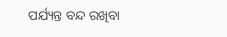ପର୍ଯ୍ୟନ୍ତ ବନ୍ଦ ରଖିବା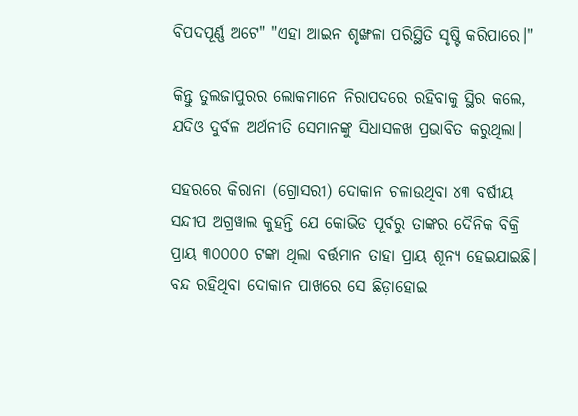ବିପଦପୂର୍ଣ୍ଣ ଅଟେ" "ଏହା ଆଇନ ଶୃଙ୍ଖଳା ପରିସ୍ଥିତି ସୃଷ୍ଟି କରିପାରେ।"

କିନ୍ତୁ ତୁଲଜାପୁରର ଲୋକମାନେ ନିରାପଦରେ ରହିବାକୁ ସ୍ଥିର କଲେ, ଯଦିଓ ଦୁର୍ବଳ ଅର୍ଥନୀତି ସେମାନଙ୍କୁ ସିଧାସଳଖ ପ୍ରଭାବିତ କରୁଥିଲା।

ସହରରେ କିରାନା (ଗ୍ରୋସରୀ) ଦୋକାନ ଚଳାଉଥିବା ୪୩ ବର୍ଷୀୟ ସନ୍ଦୀପ ଅଗ୍ରୱାଲ କୁହନ୍ତି ଯେ କୋଭିଡ ପୂର୍ବରୁ ତାଙ୍କର ଦୈନିକ ବିକ୍ରି ପ୍ରାୟ ୩୦୦୦୦ ଟଙ୍କା ଥିଲା ବର୍ତ୍ତମାନ ତାହା ପ୍ରାୟ ଶୂନ୍ୟ ହେଇଯାଇଛି। ବନ୍ଦ ରହିଥିବା ଦୋକାନ ପାଖରେ ସେ ଛିଡ଼ାହୋଇ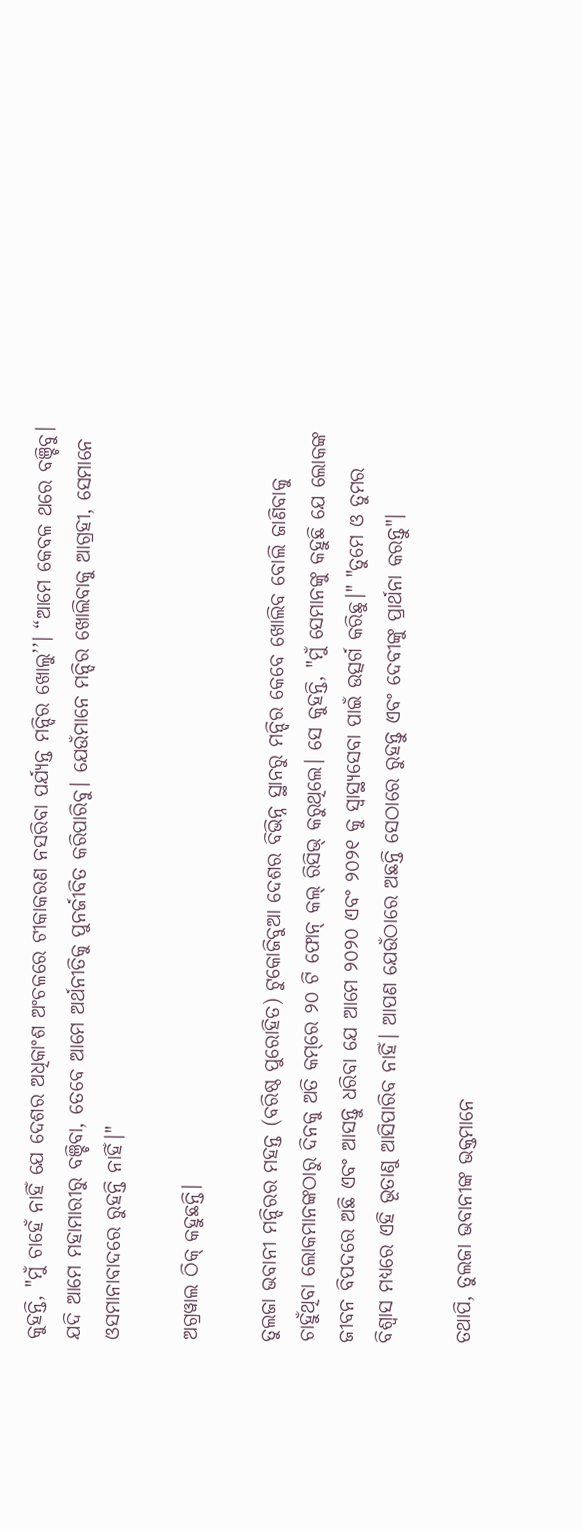କୁହନ୍ତି, "ମୁଁ ଚାହେଁ ନାହିଁ ଯେ ଦେଶର ଅଧିକାଂଶ ଅଂଚଳରେ ଟୀକାକରଣ ନସରିବା ପର୍ଯ୍ୟନ୍ତ ମନ୍ଦିର ଖୋଲୁ’’। “ଆମେ କେବଳ ଥରେ ବଞ୍ଚିବୁ। ଯଦି ଆମେ ମହାମାରୀରୁ ବଞ୍ଚିବା, ତେବେ ଆମେ ଅର୍ଥନୀତିକୁ ପୁନର୍ଜୀବିତ କରିପାରିବୁ। ଯେଉଁମାନେ ମନ୍ଦିର ଖୋଲିବାକୁ ଆଗ୍ରହୀ, ସେମାନେ ଓସମାନାବାଦରେ ରୁହନ୍ତି ନାହିଁ।"

ଅଗ୍ରୱାଲ ଠିକ୍‍ କହୁଛନ୍ତି।

ତୁଲଜା ଭବାନୀ ମନ୍ଦିରର ମହନ୍ତ (ବରିଷ୍ଠ ପୁରୋହିତ) ଟୁକୋଜିବୁଆ ଦେଶର ବିଭିନ୍ନ ସ୍ଥାନରୁ ମନ୍ଦିର କେବେ ଖୋଲିବ ବୋଲି ଜାଣିବାକୁ ଚାହୁଁଥିବା ଲୋକମାନଙ୍କଠାରୁ ଦିନକୁ ଅତି କମ୍‌ରେ ୨୦ ଟି ଫୋନ୍ କଲ୍‍ ରିସିଭ୍‍ କରୁଥିଲେ। ସେ କୁହନ୍ତି, "ମୁଁ ସେମାନଙ୍କୁ କହୁଛି ଯେ ଲୋକଙ୍କ ଜୀବନ ବିପଦରେ ଅଛି ଏବଂ ଆସନ୍ତୁ ଧରିବା ଯେ ଆମେ ୨୦୨୦ ଏବଂ ୨୦୨୧ କୁ ସ୍ୱାସ୍ଥ୍ୟସେବା ପାଇଁ ଉତ୍ସର୍ଗ କରିଛୁ।" "ତୁମେ ଓ ତୁମର ବିଶ୍ୱାସ ମଧ୍ୟରେ ଏହି ଭୂତାଣୁ ଆସିପାରିବ ନାହିଁ। ଆପଣ ଯେଉଁଠାରେ ଅଛନ୍ତି ସେଠାରେ ରୁହନ୍ତୁ ଏବଂ ଦେବୀଙ୍କୁ ପ୍ରାର୍ଥନା କରନ୍ତୁ"।

ତଥାପି, ତୁଲଜା ଭବାନୀଙ୍କ ଭକ୍ତମାନେ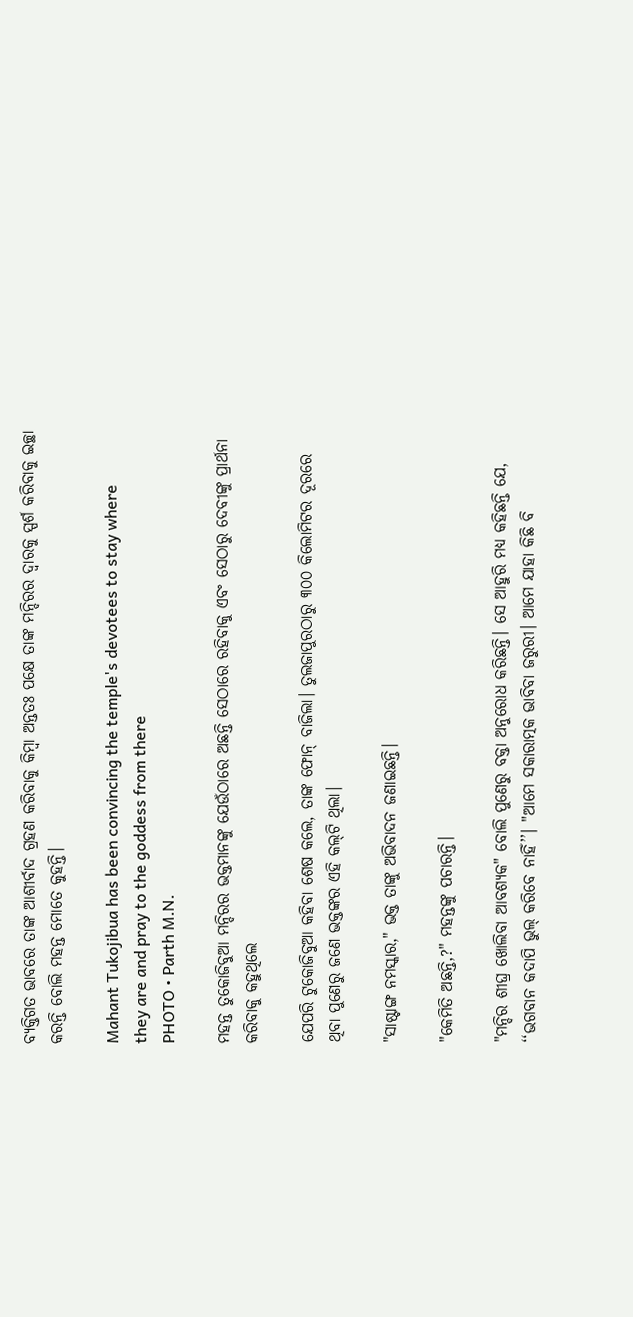ବ୍ୟକ୍ତିଗତ ଭାବରେ ତାଙ୍କ ଆଶୀର୍ବାଦ ଗ୍ରହଣ କରିବାକୁ କିମ୍ବା ଅନ୍ତତଃ ପକ୍ଷେ ତାଙ୍କ ମନ୍ଦିରର ଦ୍ୱାରକୁ ସ୍ପର୍ଶ କରିବାକୁ ଇଚ୍ଛା କରନ୍ତି ବୋଲି ମହନ୍ତ ମୋତେ କୁହନ୍ତି।

Mahant Tukojibua has been convincing the temple's devotees to stay where they are and pray to the goddess from there
PHOTO • Parth M.N.

ମହନ୍ତ ତୁକୋଜିବୁଆ ମନ୍ଦିରର ଭକ୍ତମାନଙ୍କୁ ଯେଉଁଠାରେ ଅଛନ୍ତି ସେଠାରେ ରହିବାକୁ ଏବଂ ସେଠାରୁ ଦେବୀଙ୍କୁ ପ୍ରାର୍ଥନା କରିବାକୁ କହୁଥିଲେ

ଯେପରି ଟୁକୋଜିବୁଆ କହିବା ଶେଷ କଲେ, ତାଙ୍କ ଫୋନ୍ ବାଜିଲା। ତୁଲଜାପୁରଠାରୁ ୩୦୦ କିଲୋମିଟର ଦୂରରେ ଥିବା ପୁଣେରୁ ଜଣେ ଭକ୍ତଙ୍କର ଏହି କଲ୍‌ଟି ଥିଲା।

"ସାଷ୍ଟାଙ୍ଗ ନମସ୍କାର," ଭକ୍ତ ତାଙ୍କୁ ଅଭିବାଦନ ଜଣାଇଛନ୍ତି।

"କେମିତି ଅଛନ୍ତି,?" ମହନ୍ତଙ୍କୁ ପଚାରନ୍ତି।

"ମନ୍ଦିର ଶୀଘ୍ର ଖୋଲିବା ଆବଶ୍ୟକ" ବୋଲି ପୁଣେରୁ ବକ୍ତା ଅନୁରୋଧ କରିଛନ୍ତି। ସେ ଆହୁରି ମଧ୍ୟ କହିଛନ୍ତି ଯେ, ‘‘ଭଗବାନ କଦାପି ଭୁଲ୍ କରିବେ ନାହିଁ’’। "ଆମେ ସକାରାତ୍ମକ ଭାବିବା ଜରୁରୀ। ଆମେ ଯାହା କିଛି ବି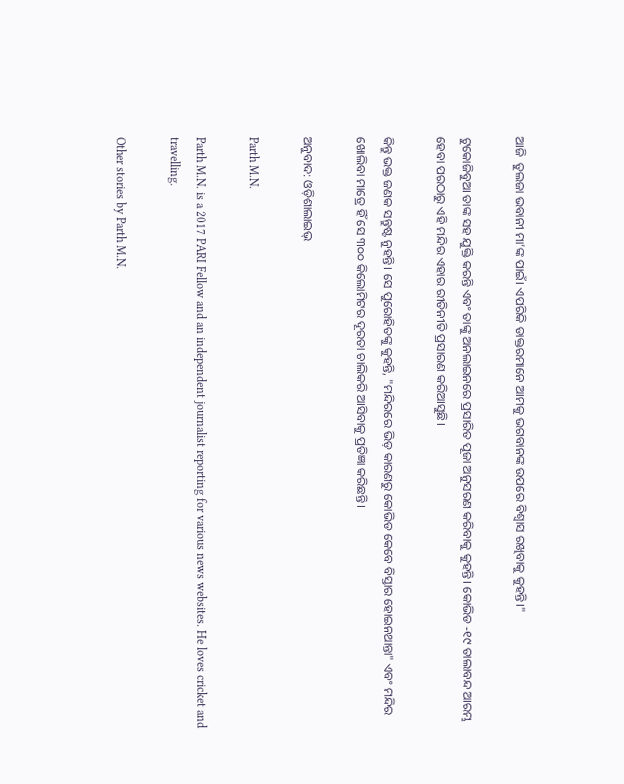ଆଜି  ତୁଲଜା ଭବାନୀ ମା’ଙ୍କ ପାଇଁ। ଏପରିକି ଡାକ୍ତରମାନେ ଆମକୁ ଭଗବାନଙ୍କ ଉପରେ ବିଶ୍ୱାସ ରଖିବାକୁ କୁହନ୍ତି।"

ଟୁକୋଜିବୁଆ ତାଙ୍କ ସହ ଯୁକ୍ତି କରନ୍ତି ଏବଂ ତାଙ୍କୁ ଅନଲାଇନରେ ପ୍ରସାରିତ ପୂଜା ଅନୁସରଣ କରିବାକୁ କୁହନ୍ତି। କୋଭିଡ -୧୯ ତାଲାବନ୍ଦ ଆରମ୍ଭ ହେବା ପରଠାରୁ ଏହି ମନ୍ଦିର ଏହାର ରୀତିନୀତି ପ୍ରସାରଣ କରିଆସୁଛି।

କିନ୍ତୁ ଭକ୍ତ ଜଣକ ସନ୍ତୁଷ୍ଟ ନୁହନ୍ତି। ସେ ପୁରୋହିତଙ୍କୁ କୁହନ୍ତି, "ମନ୍ଦିରରେ ଭିଡ଼ କାରଣରୁ କୋଭିଡ କେବେ ବିସ୍ତାର ହୋଇନଥାନ୍ତା" ଏବଂ ମନ୍ଦିର ଖୋଲିବା ମାତ୍ରେ ହିଁ ସେ ୩୦୦ କିଲୋମିଟର ଦୂରତା ଚାଲିକରି ଆସିବାକୁ ପ୍ରତିଜ୍ଞା କରିଛନ୍ତି।

ଅନୁବାଦ: ଓଡ଼ିଶାଲାଇଭ୍‍

Parth M.N.

Parth M.N. is a 2017 PARI Fellow and an independent journalist reporting for various news websites. He loves cricket and travelling.

Other stories by Parth M.N.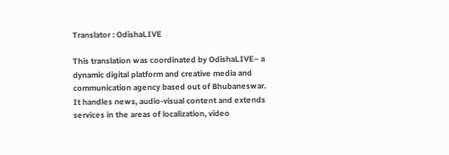Translator : OdishaLIVE

This translation was coordinated by OdishaLIVE– a dynamic digital platform and creative media and communication agency based out of Bhubaneswar. It handles news, audio-visual content and extends services in the areas of localization, video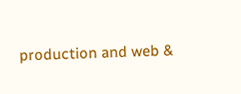production and web &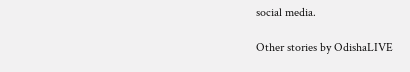social media.

Other stories by OdishaLIVE